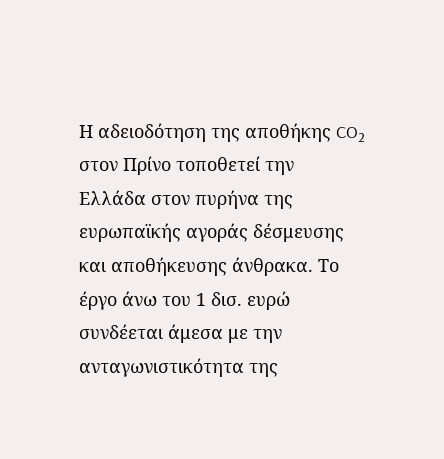Η αδειοδότηση της αποθήκης CO₂ στον Πρίνο τοποθετεί την Ελλάδα στον πυρήνα της ευρωπαϊκής αγοράς δέσμευσης και αποθήκευσης άνθρακα. Το έργο άνω του 1 δισ. ευρώ συνδέεται άμεσα με την ανταγωνιστικότητα της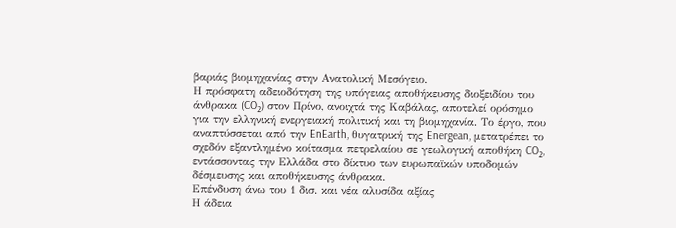βαριάς βιομηχανίας στην Ανατολική Μεσόγειο.
Η πρόσφατη αδειοδότηση της υπόγειας αποθήκευσης διοξειδίου του άνθρακα (CO₂) στον Πρίνο, ανοιχτά της Καβάλας, αποτελεί ορόσημο για την ελληνική ενεργειακή πολιτική και τη βιομηχανία. Το έργο, που αναπτύσσεται από την EnEarth, θυγατρική της Energean, μετατρέπει το σχεδόν εξαντλημένο κοίτασμα πετρελαίου σε γεωλογική αποθήκη CO₂, εντάσσοντας την Ελλάδα στο δίκτυο των ευρωπαϊκών υποδομών δέσμευσης και αποθήκευσης άνθρακα.
Επένδυση άνω του 1 δισ. και νέα αλυσίδα αξίας
Η άδεια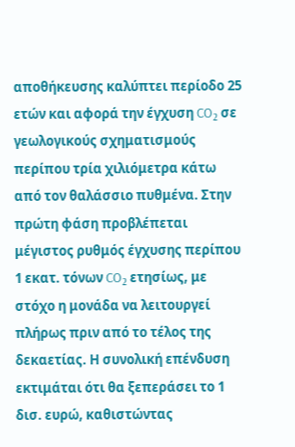αποθήκευσης καλύπτει περίοδο 25 ετών και αφορά την έγχυση CO₂ σε γεωλογικούς σχηματισμούς περίπου τρία χιλιόμετρα κάτω από τον θαλάσσιο πυθμένα. Στην πρώτη φάση προβλέπεται μέγιστος ρυθμός έγχυσης περίπου 1 εκατ. τόνων CO₂ ετησίως, με στόχο η μονάδα να λειτουργεί πλήρως πριν από το τέλος της δεκαετίας. Η συνολική επένδυση εκτιμάται ότι θα ξεπεράσει το 1 δισ. ευρώ, καθιστώντας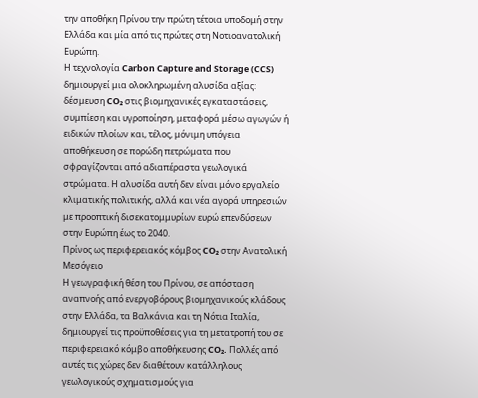την αποθήκη Πρίνου την πρώτη τέτοια υποδομή στην Ελλάδα και μία από τις πρώτες στη Νοτιοανατολική Ευρώπη.
Η τεχνολογία Carbon Capture and Storage (CCS) δημιουργεί μια ολοκληρωμένη αλυσίδα αξίας: δέσμευση CO₂ στις βιομηχανικές εγκαταστάσεις, συμπίεση και υγροποίηση, μεταφορά μέσω αγωγών ή ειδικών πλοίων και, τέλος, μόνιμη υπόγεια αποθήκευση σε πορώδη πετρώματα που σφραγίζονται από αδιαπέραστα γεωλογικά στρώματα. Η αλυσίδα αυτή δεν είναι μόνο εργαλείο κλιματικής πολιτικής, αλλά και νέα αγορά υπηρεσιών με προοπτική δισεκατομμυρίων ευρώ επενδύσεων στην Ευρώπη έως το 2040.
Πρίνος ως περιφερειακός κόμβος CO₂ στην Ανατολική Μεσόγειο
Η γεωγραφική θέση του Πρίνου, σε απόσταση αναπνοής από ενεργοβόρους βιομηχανικούς κλάδους στην Ελλάδα, τα Βαλκάνια και τη Νότια Ιταλία, δημιουργεί τις προϋποθέσεις για τη μετατροπή του σε περιφερειακό κόμβο αποθήκευσης CO₂. Πολλές από αυτές τις χώρες δεν διαθέτουν κατάλληλους γεωλογικούς σχηματισμούς για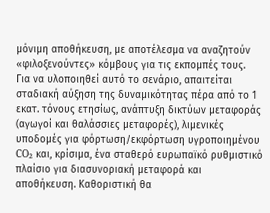μόνιμη αποθήκευση, με αποτέλεσμα να αναζητούν «φιλοξενούντες» κόμβους για τις εκπομπές τους.
Για να υλοποιηθεί αυτό το σενάριο, απαιτείται σταδιακή αύξηση της δυναμικότητας πέρα από το 1 εκατ. τόνους ετησίως, ανάπτυξη δικτύων μεταφοράς (αγωγοί και θαλάσσιες μεταφορές), λιμενικές υποδομές για φόρτωση/εκφόρτωση υγροποιημένου CO₂ και, κρίσιμα, ένα σταθερό ευρωπαϊκό ρυθμιστικό πλαίσιο για διασυνοριακή μεταφορά και αποθήκευση. Καθοριστική θα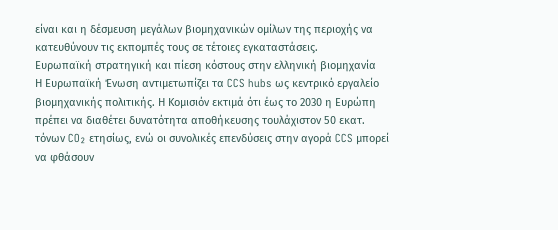είναι και η δέσμευση μεγάλων βιομηχανικών ομίλων της περιοχής να κατευθύνουν τις εκπομπές τους σε τέτοιες εγκαταστάσεις.
Ευρωπαϊκή στρατηγική και πίεση κόστους στην ελληνική βιομηχανία
Η Ευρωπαϊκή Ένωση αντιμετωπίζει τα CCS hubs ως κεντρικό εργαλείο βιομηχανικής πολιτικής. Η Κομισιόν εκτιμά ότι έως το 2030 η Ευρώπη πρέπει να διαθέτει δυνατότητα αποθήκευσης τουλάχιστον 50 εκατ. τόνων CO₂ ετησίως, ενώ οι συνολικές επενδύσεις στην αγορά CCS μπορεί να φθάσουν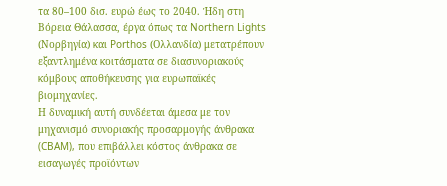τα 80–100 δισ. ευρώ έως το 2040. Ήδη στη Βόρεια Θάλασσα, έργα όπως τα Northern Lights (Νορβηγία) και Porthos (Ολλανδία) μετατρέπουν εξαντλημένα κοιτάσματα σε διασυνοριακούς κόμβους αποθήκευσης για ευρωπαϊκές βιομηχανίες.
Η δυναμική αυτή συνδέεται άμεσα με τον μηχανισμό συνοριακής προσαρμογής άνθρακα (CBAM), που επιβάλλει κόστος άνθρακα σε εισαγωγές προϊόντων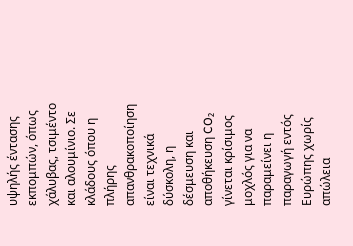υψηλής έντασης εκπομπών, όπως χάλυβας, τσιμέντο και αλουμίνιο. Σε κλάδους όπου η πλήρης απανθρακοποίηση είναι τεχνικά δύσκολη, η δέσμευση και αποθήκευση CO₂ γίνεται κρίσιμος μοχλός για να παραμείνει η παραγωγή εντός Ευρώπης χωρίς απώλεια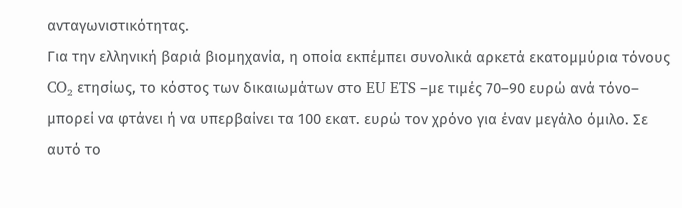ανταγωνιστικότητας.
Για την ελληνική βαριά βιομηχανία, η οποία εκπέμπει συνολικά αρκετά εκατομμύρια τόνους CO₂ ετησίως, το κόστος των δικαιωμάτων στο EU ETS –με τιμές 70–90 ευρώ ανά τόνο– μπορεί να φτάνει ή να υπερβαίνει τα 100 εκατ. ευρώ τον χρόνο για έναν μεγάλο όμιλο. Σε αυτό το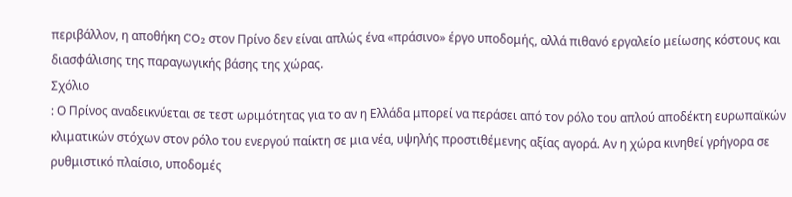περιβάλλον, η αποθήκη CO₂ στον Πρίνο δεν είναι απλώς ένα «πράσινο» έργο υποδομής, αλλά πιθανό εργαλείο μείωσης κόστους και διασφάλισης της παραγωγικής βάσης της χώρας.
Σχόλιο
: Ο Πρίνος αναδεικνύεται σε τεστ ωριμότητας για το αν η Ελλάδα μπορεί να περάσει από τον ρόλο του απλού αποδέκτη ευρωπαϊκών κλιματικών στόχων στον ρόλο του ενεργού παίκτη σε μια νέα, υψηλής προστιθέμενης αξίας αγορά. Αν η χώρα κινηθεί γρήγορα σε ρυθμιστικό πλαίσιο, υποδομές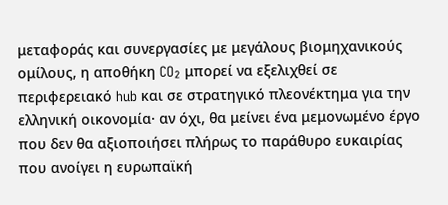μεταφοράς και συνεργασίες με μεγάλους βιομηχανικούς ομίλους, η αποθήκη CO₂ μπορεί να εξελιχθεί σε περιφερειακό hub και σε στρατηγικό πλεονέκτημα για την ελληνική οικονομία· αν όχι, θα μείνει ένα μεμονωμένο έργο που δεν θα αξιοποιήσει πλήρως το παράθυρο ευκαιρίας που ανοίγει η ευρωπαϊκή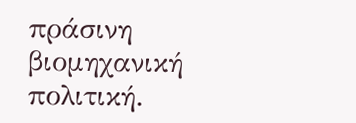πράσινη βιομηχανική πολιτική.